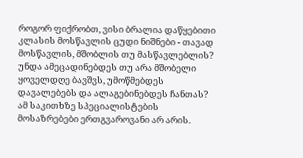როგორ ფიქრობთ, ვისი ბრალია დაწყებითი კლასის მოსწავლის ცუდი ნიშნები - თავად მოსწავლის, მშობლის თუ მასწავლებლის? უნდა ამეცადინებდეს თუ არა მშობელი ყოველდღე ბავშვს, უმოწმებდეს დავალებებს და ალაგებინებდეს ჩანთას?
ამ საკითხზე სპეციალისტების მოსაზრებები ერთგვაროვანი არ არის.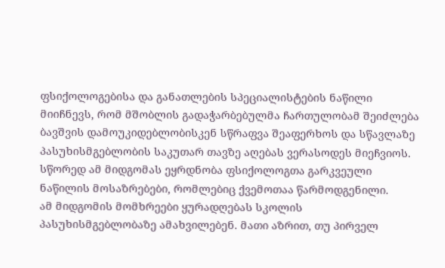ფსიქოლოგებისა და განათლების სპეციალისტების ნაწილი მიიჩნევს, რომ მშობლის გადაჭარბებულმა ჩართულობამ შეიძლება ბავშვის დამოუკიდებლობისკენ სწრაფვა შეაფერხოს და სწავლაზე პასუხისმგებლობის საკუთარ თავზე აღებას ვერასოდეს მიეჩვიოს. სწორედ ამ მიდგომას ეყრდნობა ფსიქოლოგთა გარკვეული ნაწილის მოსაზრებები, რომლებიც ქვემოთაა წარმოდგენილი.
ამ მიდგომის მომხრეები ყურადღებას სკოლის პასუხისმგებლობაზე ამახვილებენ. მათი აზრით, თუ პირველ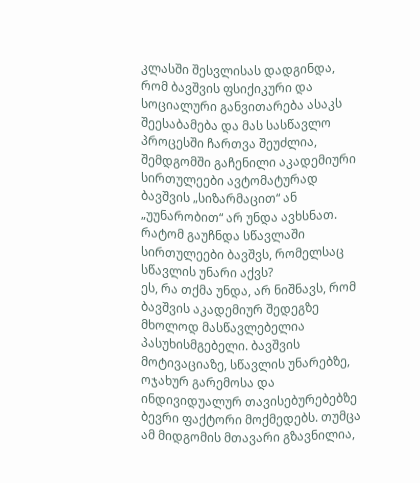კლასში შესვლისას დადგინდა, რომ ბავშვის ფსიქიკური და სოციალური განვითარება ასაკს შეესაბამება და მას სასწავლო პროცესში ჩართვა შეუძლია, შემდგომში გაჩენილი აკადემიური სირთულეები ავტომატურად ბავშვის „სიზარმაცით“ ან „უუნარობით“ არ უნდა ავხსნათ.
რატომ გაუჩნდა სწავლაში სირთულეები ბავშვს, რომელსაც სწავლის უნარი აქვს?
ეს, რა თქმა უნდა, არ ნიშნავს, რომ ბავშვის აკადემიურ შედეგზე მხოლოდ მასწავლებელია პასუხისმგებელი. ბავშვის მოტივაციაზე, სწავლის უნარებზე, ოჯახურ გარემოსა და ინდივიდუალურ თავისებურებებზე ბევრი ფაქტორი მოქმედებს. თუმცა ამ მიდგომის მთავარი გზავნილია,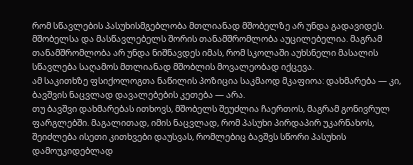რომ სწავლების პასუხისმგებლობა მთლიანად მშობელზე არ უნდა გადავიდეს. მშობელსა და მასწავლებელს შორის თანამშრომლობა აუცილებელია. მაგრამ თანამშრომლობა არ უნდა ნიშნავდეს იმას, რომ სკოლაში აუხსნელი მასალის სწავლება საღამოს მთლიანად მშობლის მოვალეობად იქცევა.
ამ საკითხზე ფსიქოლოგთა ნაწილის პოზიცია საკმაოდ მკაფიოა: დახმარება — კი, ბავშვის ნაცვლად დავალებების კეთება — არა.
თუ ბავშვი დახმარებას ითხოვს, მშობელს შეუძლია ჩაერთოს, მაგრამ გონივრულ ფარგლებში. მაგალითად, იმის ნაცვლად, რომ პასუხი პირდაპირ უკარნახოს, შეიძლება ისეთი კითხვები დაუსვას, რომლებიც ბავშვს სწორი პასუხის დამოუკიდებლად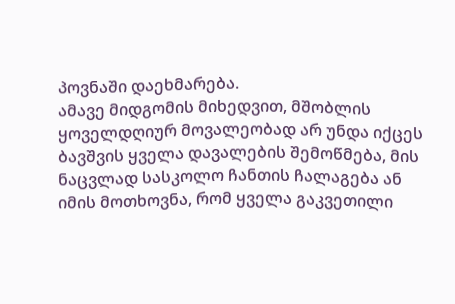პოვნაში დაეხმარება.
ამავე მიდგომის მიხედვით, მშობლის ყოველდღიურ მოვალეობად არ უნდა იქცეს ბავშვის ყველა დავალების შემოწმება, მის ნაცვლად სასკოლო ჩანთის ჩალაგება ან იმის მოთხოვნა, რომ ყველა გაკვეთილი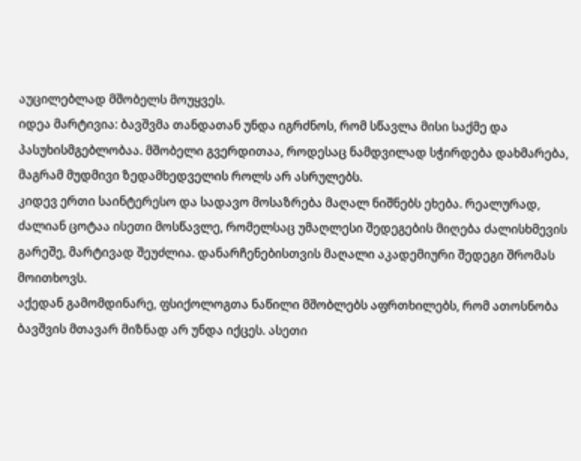აუცილებლად მშობელს მოუყვეს.
იდეა მარტივია: ბავშვმა თანდათან უნდა იგრძნოს, რომ სწავლა მისი საქმე და პასუხისმგებლობაა. მშობელი გვერდითაა, როდესაც ნამდვილად სჭირდება დახმარება, მაგრამ მუდმივი ზედამხედველის როლს არ ასრულებს.
კიდევ ერთი საინტერესო და სადავო მოსაზრება მაღალ ნიშნებს ეხება. რეალურად, ძალიან ცოტაა ისეთი მოსწავლე, რომელსაც უმაღლესი შედეგების მიღება ძალისხმევის გარეშე, მარტივად შეუძლია. დანარჩენებისთვის მაღალი აკადემიური შედეგი შრომას მოითხოვს.
აქედან გამომდინარე, ფსიქოლოგთა ნაწილი მშობლებს აფრთხილებს, რომ ათოსნობა ბავშვის მთავარ მიზნად არ უნდა იქცეს. ასეთი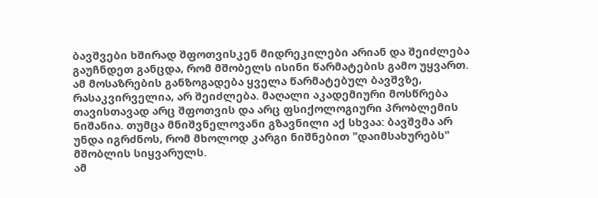ბავშვები ხშირად შფოთვისკენ მიდრეკილები არიან და შეიძლება გაუჩნდეთ განცდა, რომ მშობელს ისინი წარმატების გამო უყვართ.
ამ მოსაზრების განზოგადება ყველა წარმატებულ ბავშვზე, რასაკვირველია, არ შეიძლება. მაღალი აკადემიური მოსწრება თავისთავად არც შფოთვის და არც ფსიქოლოგიური პრობლემის ნიშანია. თუმცა მნიშვნელოვანი გზავნილი აქ სხვაა: ბავშვმა არ უნდა იგრძნოს, რომ მხოლოდ კარგი ნიშნებით "დაიმსახურებს" მშობლის სიყვარულს.
ამ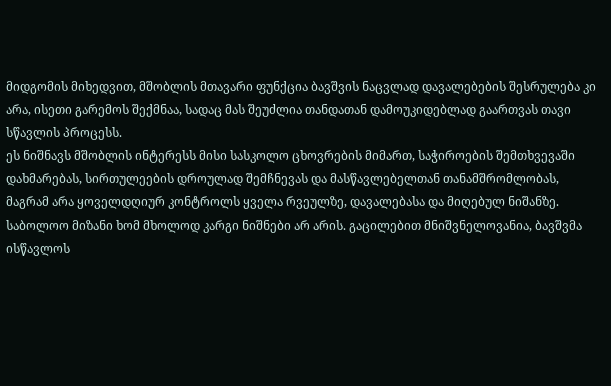მიდგომის მიხედვით, მშობლის მთავარი ფუნქცია ბავშვის ნაცვლად დავალებების შესრულება კი არა, ისეთი გარემოს შექმნაა, სადაც მას შეუძლია თანდათან დამოუკიდებლად გაართვას თავი სწავლის პროცესს.
ეს ნიშნავს მშობლის ინტერესს მისი სასკოლო ცხოვრების მიმართ, საჭიროების შემთხვევაში დახმარებას, სირთულეების დროულად შემჩნევას და მასწავლებელთან თანამშრომლობას, მაგრამ არა ყოველდღიურ კონტროლს ყველა რვეულზე, დავალებასა და მიღებულ ნიშანზე.
საბოლოო მიზანი ხომ მხოლოდ კარგი ნიშნები არ არის. გაცილებით მნიშვნელოვანია, ბავშვმა ისწავლოს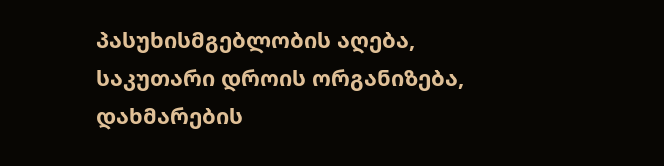პასუხისმგებლობის აღება, საკუთარი დროის ორგანიზება, დახმარების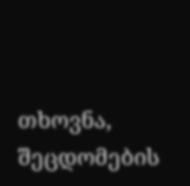თხოვნა, შეცდომების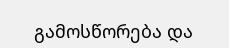გამოსწორება და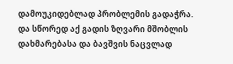დამოუკიდებლად პრობლემის გადაჭრა.
და სწორედ აქ გადის ზღვარი მშობლის დახმარებასა და ბავშვის ნაცვლად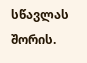სწავლას შორის.